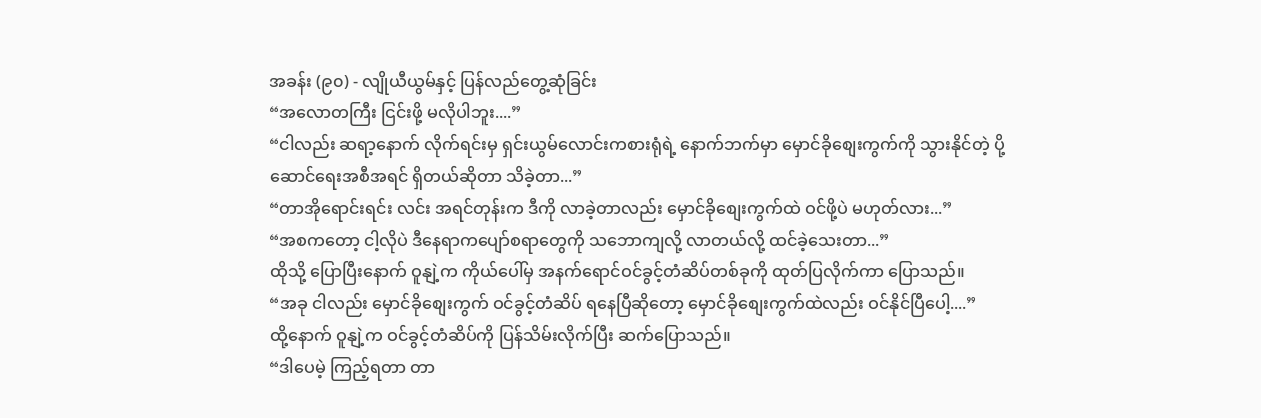အခန်း (၉၀) - လျိုယီယွမ်နှင့် ပြန်လည်တွေ့ဆုံခြင်း
“အလောတကြီး ငြင်းဖို့ မလိုပါဘူး....”
“ငါလည်း ဆရာ့နောက် လိုက်ရင်းမှ ရှင်းယွမ်လောင်းကစားရုံရဲ့ နောက်ဘက်မှာ မှောင်ခိုစျေးကွက်ကို သွားနိုင်တဲ့ ပို့ဆောင်ရေးအစီအရင် ရှိတယ်ဆိုတာ သိခဲ့တာ...”
“တာအိုရောင်းရင်း လင်း အရင်တုန်းက ဒီကို လာခဲ့တာလည်း မှောင်ခိုစျေးကွက်ထဲ ဝင်ဖို့ပဲ မဟုတ်လား...”
“အစကတော့ ငါ့လိုပဲ ဒီနေရာကပျော်စရာတွေကို သဘောကျလို့ လာတယ်လို့ ထင်ခဲ့သေးတာ...”
ထိုသို့ ပြောပြီးနောက် ဝူနျဲ့က ကိုယ်ပေါ်မှ အနက်ရောင်ဝင်ခွင့်တံဆိပ်တစ်ခုကို ထုတ်ပြလိုက်ကာ ပြောသည်။
“အခု ငါလည်း မှောင်ခိုစျေးကွက် ဝင်ခွင့်တံဆိပ် ရနေပြီဆိုတော့ မှောင်ခိုစျေးကွက်ထဲလည်း ဝင်နိုင်ပြီပေါ့....”
ထို့နောက် ဝူနျဲ့က ဝင်ခွင့်တံဆိပ်ကို ပြန်သိမ်းလိုက်ပြီး ဆက်ပြောသည်။
“ဒါပေမဲ့ ကြည့်ရတာ တာ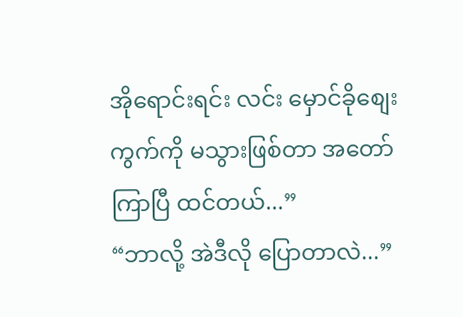အိုရောင်းရင်း လင်း မှောင်ခိုစျေးကွက်ကို မသွားဖြစ်တာ အတော်ကြာပြီ ထင်တယ်...”
“ဘာလို့ အဲဒီလို ပြောတာလဲ...”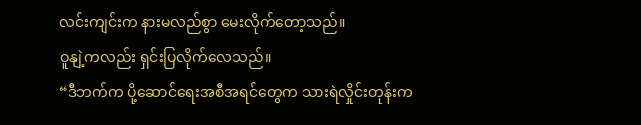လင်းကျင်းက နားမလည်စွာ မေးလိုက်တော့သည်။
ဝူနျဲ့ကလည်း ရှင်းပြလိုက်လေသည်။
“ဒီဘက်က ပို့ဆောင်ရေးအစီအရင်တွေက သားရဲလှိုင်းတုန်းက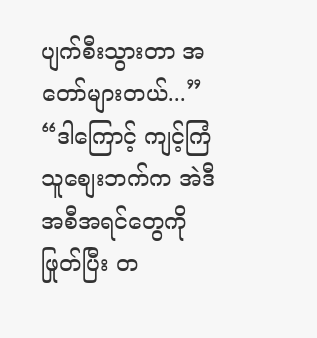ပျက်စီးသွားတာ အတော်များတယ်...”
“ဒါကြောင့် ကျင့်ကြံသူစျေးဘက်က အဲဒီအစီအရင်တွေကို ဖြုတ်ပြီး တ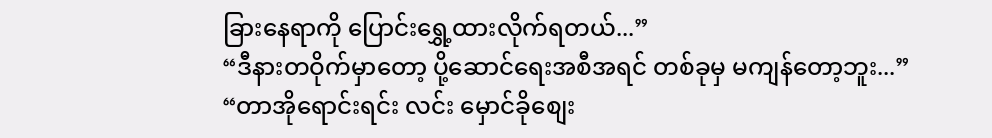ခြားနေရာကို ပြောင်းရွှေ့ထားလိုက်ရတယ်...”
“ဒီနားတဝိုက်မှာတော့ ပို့ဆောင်ရေးအစီအရင် တစ်ခုမှ မကျန်တော့ဘူး...”
“တာအိုရောင်းရင်း လင်း မှောင်ခိုစျေး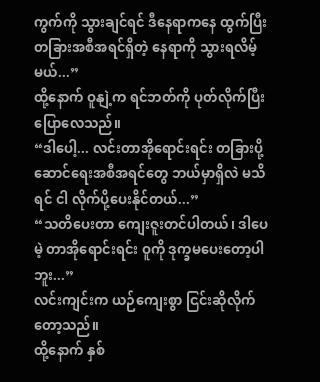ကွက်ကို သွားချင်ရင် ဒီနေရာကနေ ထွက်ပြီး တခြားအစီအရင်ရှိတဲ့ နေရာကို သွားရလိမ့်မယ်...”
ထို့နောက် ဝူနျဲ့က ရင်ဘတ်ကို ပုတ်လိုက်ပြီး ပြောလေသည်။
“ဒါပေါ့... လင်းတာအိုရောင်းရင်း တခြားပို့ဆောင်ရေးအစီအရင်တွေ ဘယ်မှာရှိလဲ မသိရင် ငါ လိုက်ပို့ပေးနိုင်တယ်...”
“သတိပေးတာ ကျေးဇူးတင်ပါတယ်၊ ဒါပေမဲ့ တာအိုရောင်းရင်း ဝူကို ဒုက္ခမပေးတော့ပါဘူး...”
လင်းကျင်းက ယဉ်ကျေးစွာ ငြင်းဆိုလိုက်တော့သည်။
ထို့နောက် နှစ်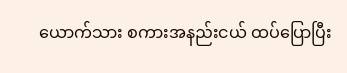ယောက်သား စကားအနည်းငယ် ထပ်ပြောပြီး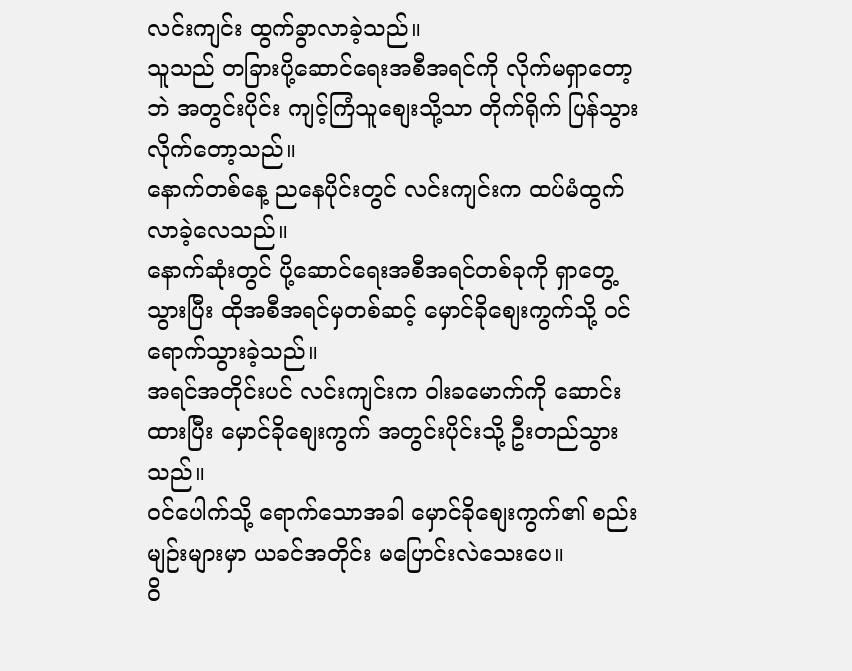လင်းကျင်း ထွက်ခွာလာခဲ့သည်။
သူသည် တခြားပို့ဆောင်ရေးအစီအရင်ကို လိုက်မရှာတော့ဘဲ အတွင်းပိုင်း ကျင့်ကြံသူစျေးသို့သာ တိုက်ရိုက် ပြန်သွားလိုက်တော့သည်။
နောက်တစ်နေ့ ညနေပိုင်းတွင် လင်းကျင်းက ထပ်မံထွက်လာခဲ့လေသည်။
နောက်ဆုံးတွင် ပို့ဆောင်ရေးအစီအရင်တစ်ခုကို ရှာတွေ့သွားပြီး ထိုအစီအရင်မှတစ်ဆင့် မှောင်ခိုစျေးကွက်သို့ ဝင်ရောက်သွားခဲ့သည်။
အရင်အတိုင်းပင် လင်းကျင်းက ဝါးခမောက်ကို ဆောင်းထားပြီး မှောင်ခိုစျေးကွက် အတွင်းပိုင်းသို့ ဦးတည်သွားသည်။
ဝင်ပေါက်သို့ ရောက်သောအခါ မှောင်ခိုစျေးကွက်၏ စည်းမျဉ်းများမှာ ယခင်အတိုင်း မပြောင်းလဲသေးပေ။
ဝိ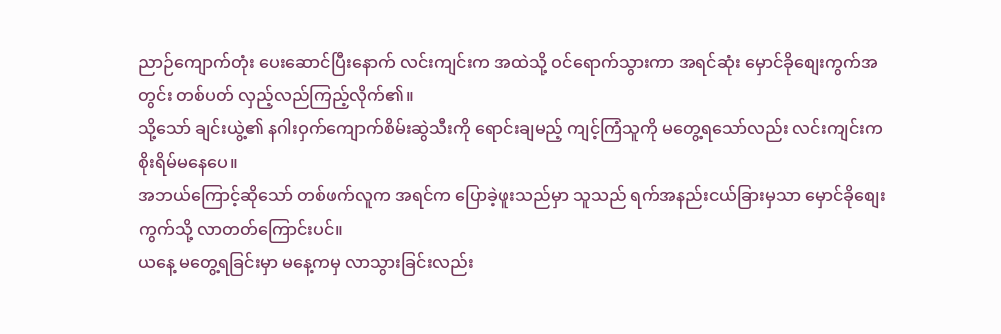ညာဉ်ကျောက်တုံး ပေးဆောင်ပြီးနောက် လင်းကျင်းက အထဲသို့ ဝင်ရောက်သွားကာ အရင်ဆုံး မှောင်ခိုစျေးကွက်အတွင်း တစ်ပတ် လှည့်လည်ကြည့်လိုက်၏။
သို့သော် ချင်းယွဲ့၏ နဂါးဝှက်ကျောက်စိမ်းဆွဲသီးကို ရောင်းချမည့် ကျင့်ကြံသူကို မတွေ့ရသော်လည်း လင်းကျင်းက စိုးရိမ်မနေပေ။
အဘယ်ကြောင့်ဆိုသော် တစ်ဖက်လူက အရင်က ပြောခဲ့ဖူးသည်မှာ သူသည် ရက်အနည်းငယ်ခြားမှသာ မှောင်ခိုစျေးကွက်သို့ လာတတ်ကြောင်းပင်။
ယနေ့ မတွေ့ရခြင်းမှာ မနေ့ကမှ လာသွားခြင်းလည်း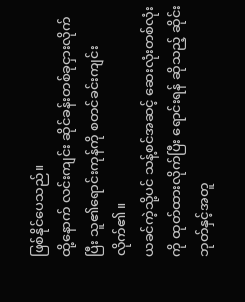ဖြစ်နိုင်ပေသည်။
ထို့နောက် လင်းကျင်း ဆိုင်ခန်းတစ်ခုငှားလိုက်ပြီး သူ၏ရောင်းကုန်ကို စတင်ခင်းကျင်းလိုက်၏။
ယခင်ကဲ့သို့ပင် သန့်စင်အဆင့် ဆေးလုံးတစ်လုံးကို ထုတ်ထားလိုက်ပြီး ရောင်းရန် ဆိုသည့် ဆိုင်းဘုတ်နှင့်အတူ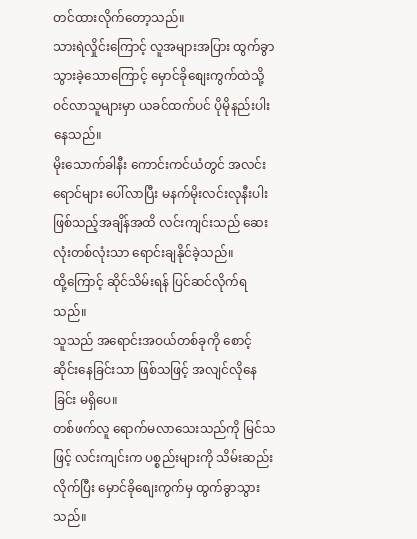တင်ထားလိုက်တော့သည်။
သားရဲလှိုင်းကြောင့် လူအများအပြား ထွက်ခွာသွားခဲ့သောကြောင့် မှောင်ခိုစျေးကွက်ထဲသို့ ဝင်လာသူများမှာ ယခင်ထက်ပင် ပိုမိုနည်းပါးနေသည်။
မိုးသောက်ခါနီး ကောင်းကင်ယံတွင် အလင်းရောင်များ ပေါ်လာပြီး မနက်မိုးလင်းလုနီးပါး ဖြစ်သည့်အချိန်အထိ လင်းကျင်းသည် ဆေးလုံးတစ်လုံးသာ ရောင်းချနိုင်ခဲ့သည်။
ထို့ကြောင့် ဆိုင်သိမ်းရန် ပြင်ဆင်လိုက်ရသည်။
သူသည် အရောင်းအဝယ်တစ်ခုကို စောင့်ဆိုင်းနေခြင်းသာ ဖြစ်သဖြင့် အလျင်လိုနေခြင်း မရှိပေ။
တစ်ဖက်လူ ရောက်မလာသေးသည်ကို မြင်သဖြင့် လင်းကျင်းက ပစ္စည်းများကို သိမ်းဆည်းလိုက်ပြီး မှောင်ခိုစျေးကွက်မှ ထွက်ခွာသွားသည်။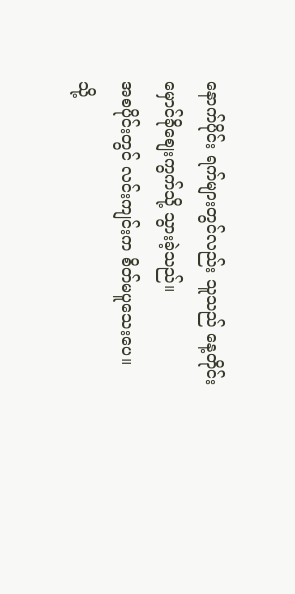နောက်ပိုင်း ရက်များတွင်လည်း သူသည် နေ့တိုင်း မှောင်ခိုစျေးကွက်သို့ သွားခဲ့သည်။
အစပိုင်းတွင် လင်းကျင်းက စိတ်မပူသေးပေ။
သို့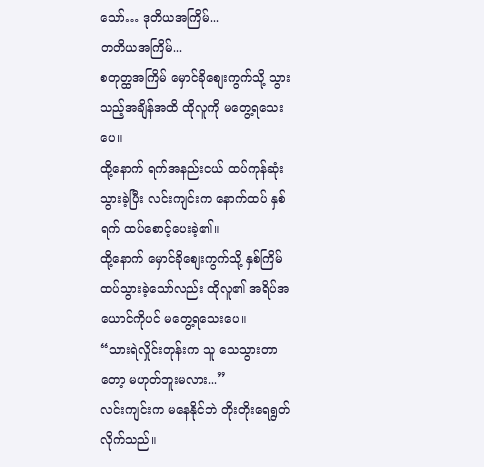သော်… ဒုတိယအကြိမ်...
တတိယအကြိမ်...
စတုတ္ထအကြိမ် မှောင်ခိုစျေးကွက်သို့ သွားသည့်အချိန်အထိ ထိုလူကို မတွေ့ရသေးပေ။
ထို့နောက် ရက်အနည်းငယ် ထပ်ကုန်ဆုံးသွားခဲ့ပြီး လင်းကျင်းက နောက်ထပ် နှစ်ရက် ထပ်စောင့်ပေးခဲ့၏။
ထို့နောက် မှောင်ခိုစျေးကွက်သို့ နှစ်ကြိမ် ထပ်သွားခဲ့သော်လည်း ထိုလူ၏ အရိပ်အယောင်ကိုပင် မတွေ့ရသေးပေ။
“သားရဲလှိုင်းတုန်းက သူ သေသွားတာတော့ မဟုတ်ဘူးမလား...”
လင်းကျင်းက မနေနိုင်ဘဲ တိုးတိုးရေရွတ်လိုက်သည်။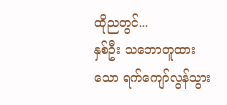ထိုညတွင်...
နှစ်ဦး သဘောတူထားသော ရက်ကျော်လွန်သွား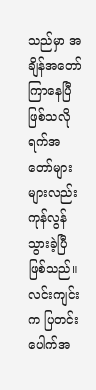သည်မှာ အချိန်အတော်ကြာနေပြီ ဖြစ်သလို ရက်အတော်များများလည်း ကုန်လွန်သွားခဲ့ပြီ ဖြစ်သည်။
လင်းကျင်းက ပြတင်းပေါက်အ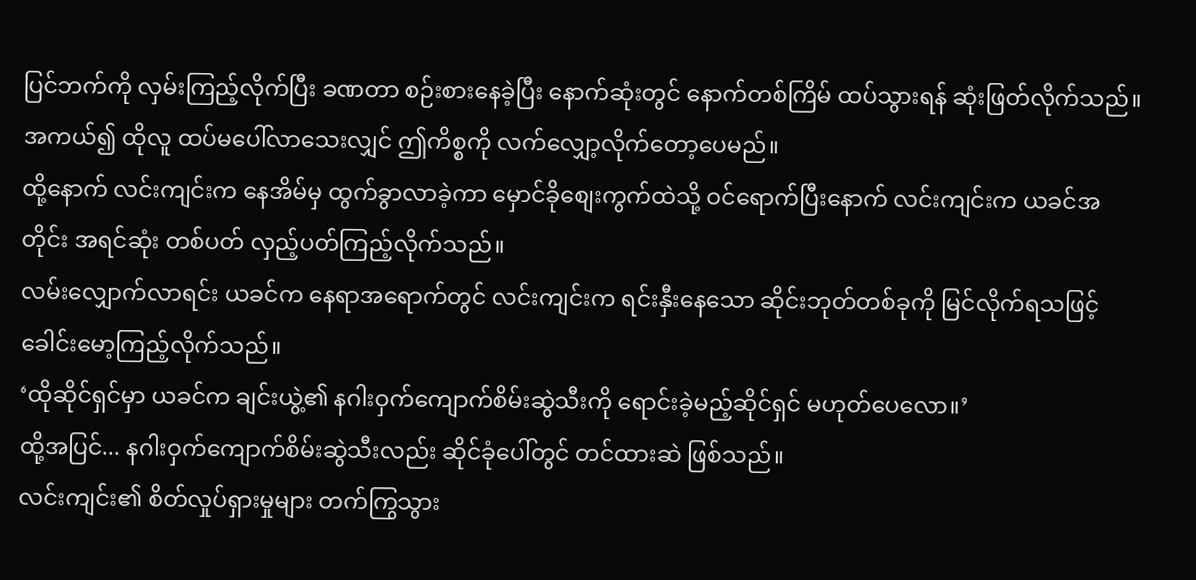ပြင်ဘက်ကို လှမ်းကြည့်လိုက်ပြီး ခဏတာ စဉ်းစားနေခဲ့ပြီး နောက်ဆုံးတွင် နောက်တစ်ကြိမ် ထပ်သွားရန် ဆုံးဖြတ်လိုက်သည်။
အကယ်၍ ထိုလူ ထပ်မပေါ်လာသေးလျှင် ဤကိစ္စကို လက်လျှော့လိုက်တော့ပေမည်။
ထို့နောက် လင်းကျင်းက နေအိမ်မှ ထွက်ခွာလာခဲ့ကာ မှောင်ခိုစျေးကွက်ထဲသို့ ဝင်ရောက်ပြီးနောက် လင်းကျင်းက ယခင်အတိုင်း အရင်ဆုံး တစ်ပတ် လှည့်ပတ်ကြည့်လိုက်သည်။
လမ်းလျှောက်လာရင်း ယခင်က နေရာအရောက်တွင် လင်းကျင်းက ရင်းနှီးနေသော ဆိုင်းဘုတ်တစ်ခုကို မြင်လိုက်ရသဖြင့် ခေါင်းမော့ကြည့်လိုက်သည်။
‘ထိုဆိုင်ရှင်မှာ ယခင်က ချင်းယွဲ့၏ နဂါးဝှက်ကျောက်စိမ်းဆွဲသီးကို ရောင်းခဲ့မည့်ဆိုင်ရှင် မဟုတ်ပေလော။’
ထို့အပြင်... နဂါးဝှက်ကျောက်စိမ်းဆွဲသီးလည်း ဆိုင်ခုံပေါ်တွင် တင်ထားဆဲ ဖြစ်သည်။
လင်းကျင်း၏ စိတ်လှုပ်ရှားမှုများ တက်ကြွသွား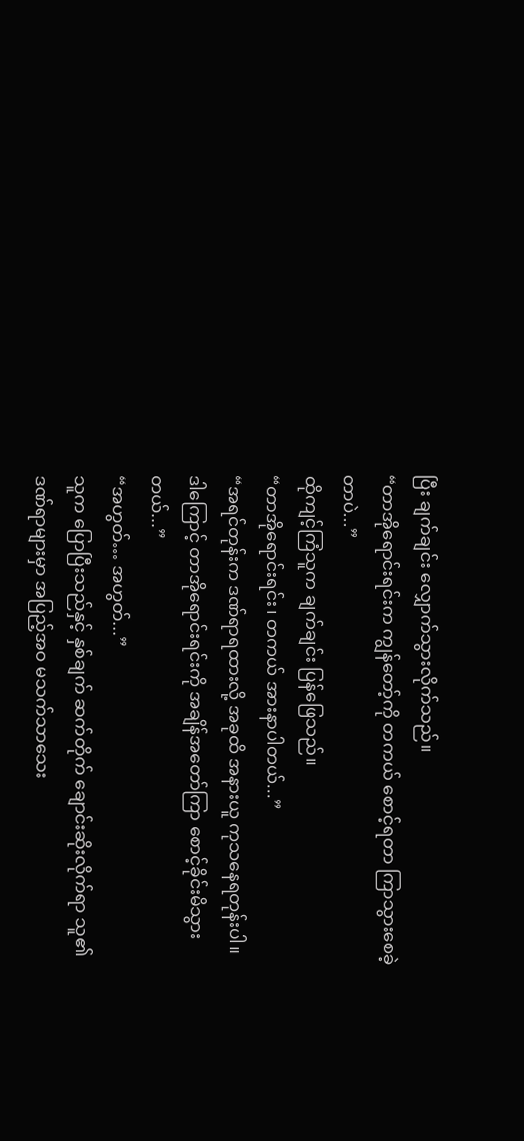ပြီး ချက်ချင်း လျှောက်သွားလိုက်သည်။
“တာအိုရောင်းရင်းက ကျွန်တော့်ကို တကယ် စောင့်ရတာ ကြာသွားစေခဲ့တာပဲ...”
ထိုကျင့်ကြံသူက ချက်ချင်း ပြန်ဖြေသည်။
“တာအိုရောင်းရင်း၊ တကယ် အားနာပါတယ်...”
“အရင်တုန်းက ဒဏ်ရာရထားလို့ အခုထိ အနားယူ ကုသနေရတုန်းပါ။ ဒါကြောင့် တာအိုရောင်းရင်းကို အချိန်အတော်ကြာ စောင့်ခိုင်းမိသွားတယ်...”
“အဟွတ်… အဟွတ်...”
သူက ပြောပြီးသည်နှင့် နှစ်ချက် ဆက်တိုက် ချောင်းဆိုးလိုက်ရာ သူ၏ ဒဏ်ရာများမှာ အပြည့်အဝ မသက်သာသေး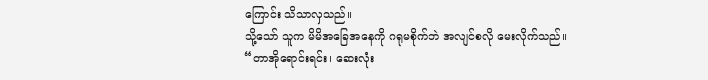ကြောင်း သိသာလှသည်။
သို့သော် သူက မိမိအခြေအနေကို ဂရုမစိုက်ဘဲ အလျင်စလို မေးလိုက်သည်။
“တာအိုရောင်းရင်း၊ ဆေးလုံး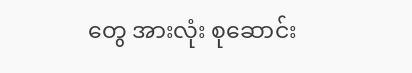တွေ အားလုံး စုဆောင်း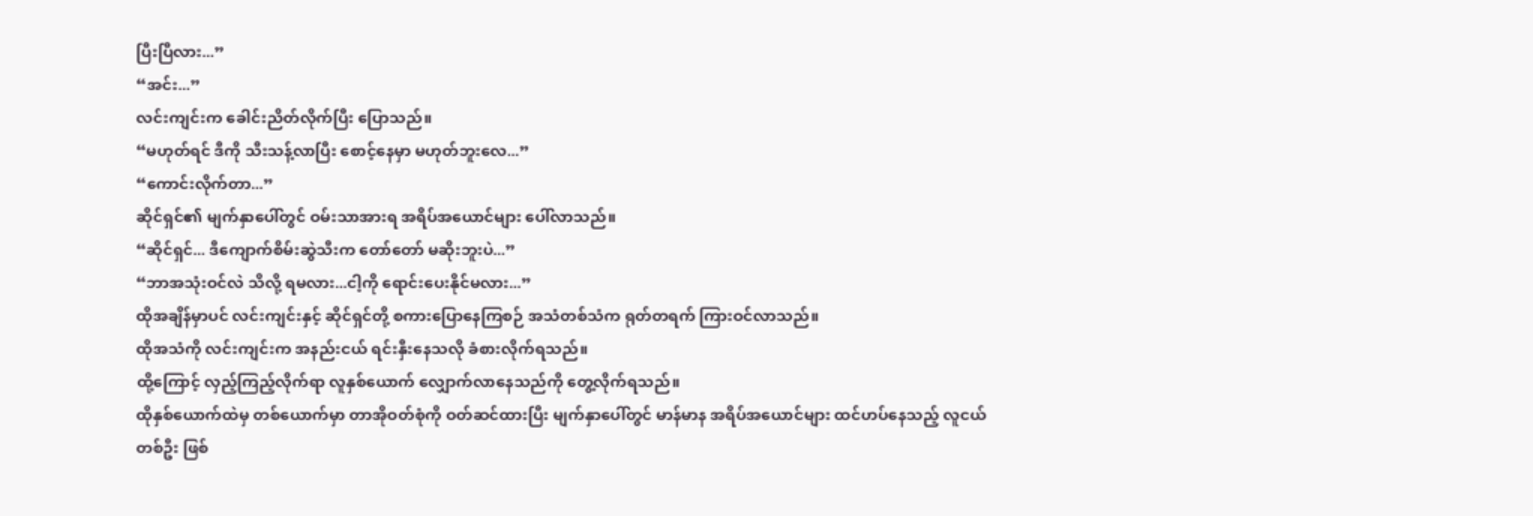ပြီးပြီလား...”
“အင်း...”
လင်းကျင်းက ခေါင်းညိတ်လိုက်ပြီး ပြောသည်။
“မဟုတ်ရင် ဒီကို သီးသန့်လာပြီး စောင့်နေမှာ မဟုတ်ဘူးလေ...”
“ကောင်းလိုက်တာ...”
ဆိုင်ရှင်၏ မျက်နှာပေါ်တွင် ဝမ်းသာအားရ အရိပ်အယောင်များ ပေါ်လာသည်။
“ဆိုင်ရှင်... ဒီကျောက်စိမ်းဆွဲသီးက တော်တော် မဆိုးဘူးပဲ...”
“ဘာအသုံးဝင်လဲ သိလို့ ရမလား...ငါ့ကို ရောင်းပေးနိုင်မလား...”
ထိုအချိန်မှာပင် လင်းကျင်းနှင့် ဆိုင်ရှင်တို့ စကားပြောနေကြစဉ် အသံတစ်သံက ရုတ်တရက် ကြားဝင်လာသည်။
ထိုအသံကို လင်းကျင်းက အနည်းငယ် ရင်းနှီးနေသလို ခံစားလိုက်ရသည်။
ထို့ကြောင့် လှည့်ကြည့်လိုက်ရာ လူနှစ်ယောက် လျှောက်လာနေသည်ကို တွေ့လိုက်ရသည်။
ထိုနှစ်ယောက်ထဲမှ တစ်ယောက်မှာ တာအိုဝတ်စုံကို ဝတ်ဆင်ထားပြီး မျက်နှာပေါ်တွင် မာန်မာန အရိပ်အယောင်များ ထင်ဟပ်နေသည့် လူငယ်တစ်ဦး ဖြစ်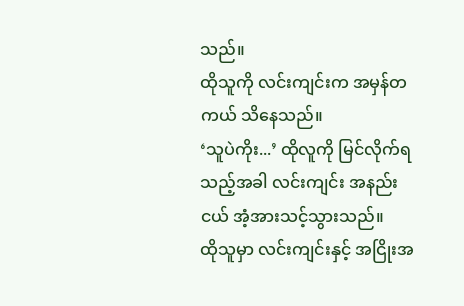သည်။
ထိုသူကို လင်းကျင်းက အမှန်တကယ် သိနေသည်။
‘သူပဲကိုး...’ ထိုလူကို မြင်လိုက်ရသည့်အခါ လင်းကျင်း အနည်းငယ် အံ့အားသင့်သွားသည်။
ထိုသူမှာ လင်းကျင်းနှင့် အငြိုးအ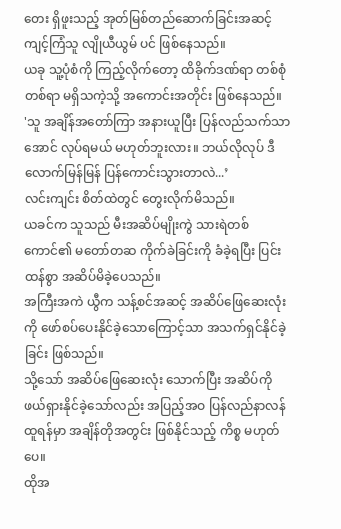တေး ရှိဖူးသည့် အုတ်မြစ်တည်ဆောက်ခြင်းအဆင့် ကျင့်ကြံသူ လျိုယီယွမ် ပင် ဖြစ်နေသည်။
ယခု သူ့ပုံစံကို ကြည့်လိုက်တော့ ထိခိုက်ဒဏ်ရာ တစ်စုံတစ်ရာ မရှိသကဲ့သို့ အကောင်းအတိုင်း ဖြစ်နေသည်။
'သူ အချိန်အတော်ကြာ အနားယူပြီး ပြန်လည်သက်သာအောင် လုပ်ရမယ် မဟုတ်ဘူးလား။ ဘယ်လိုလုပ် ဒီလောက်မြန်မြန် ပြန်ကောင်းသွားတာလဲ...’
လင်းကျင်း စိတ်ထဲတွင် တွေးလိုက်မိသည်။
ယခင်က သူသည် မီးအဆိပ်မျိုးကွဲ သားရဲတစ်ကောင်၏ မတော်တဆ ကိုက်ခဲခြင်းကို ခံခဲ့ရပြီး ပြင်းထန်စွာ အဆိပ်မိခဲ့ပေသည်။
အကြီးအကဲ ယွီက သန့်စင်အဆင့် အဆိပ်ဖြေဆေးလုံးကို ဖော်စပ်ပေးနိုင်ခဲ့သောကြောင့်သာ အသက်ရှင်နိုင်ခဲ့ခြင်း ဖြစ်သည်။
သို့သော် အဆိပ်ဖြေဆေးလုံး သောက်ပြီး အဆိပ်ကို ဖယ်ရှားနိုင်ခဲ့သော်လည်း အပြည့်အဝ ပြန်လည်နာလန်ထူရန်မှာ အချိန်တိုအတွင်း ဖြစ်နိုင်သည့် ကိစ္စ မဟုတ်ပေ။
ထိုအ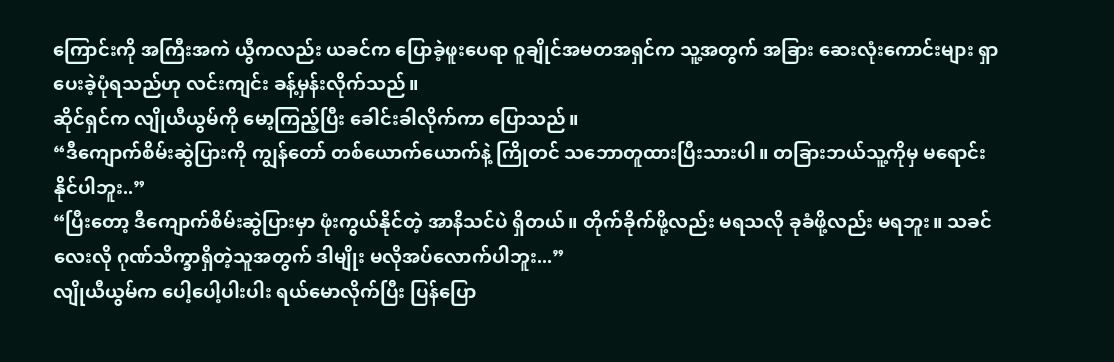ကြောင်းကို အကြီးအကဲ ယွီကလည်း ယခင်က ပြောခဲ့ဖူးပေရာ ဝူချိုင်အမတအရှင်က သူ့အတွက် အခြား ဆေးလုံးကောင်းများ ရှာပေးခဲ့ပုံရသည်ဟု လင်းကျင်း ခန့်မှန်းလိုက်သည်။
ဆိုင်ရှင်က လျိုယီယွမ်ကို မော့ကြည့်ပြီး ခေါင်းခါလိုက်ကာ ပြောသည်။
“ဒီကျောက်စိမ်းဆွဲပြားကို ကျွန်တော် တစ်ယောက်ယောက်နဲ့ ကြိုတင် သဘောတူထားပြီးသားပါ။ တခြားဘယ်သူ့ကိုမှ မရောင်းနိုင်ပါဘူး..”
“ပြီးတော့ ဒီကျောက်စိမ်းဆွဲပြားမှာ ဖုံးကွယ်နိုင်တဲ့ အာနိသင်ပဲ ရှိတယ်။ တိုက်ခိုက်ဖို့လည်း မရသလို ခုခံဖို့လည်း မရဘူး။ သခင်လေးလို ဂုဏ်သိက္ခာရှိတဲ့သူအတွက် ဒါမျိုး မလိုအပ်လောက်ပါဘူး...”
လျိုယီယွမ်က ပေါ့ပေါ့ပါးပါး ရယ်မောလိုက်ပြီး ပြန်ပြော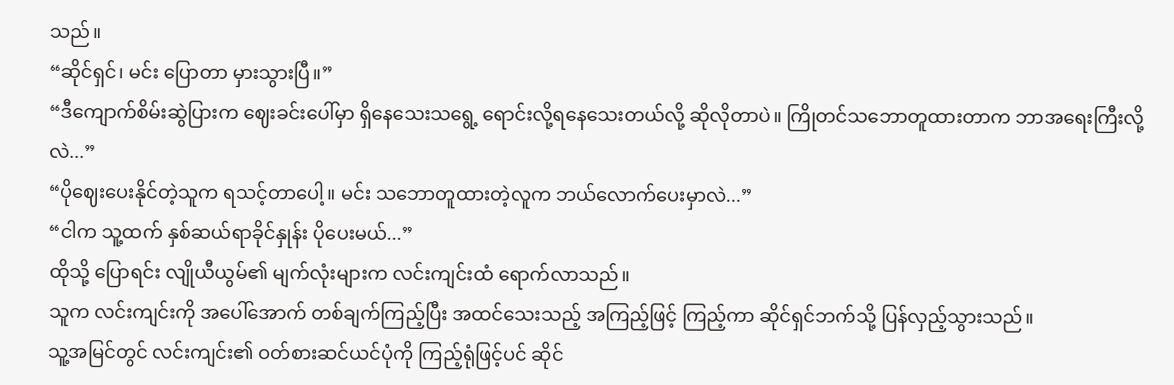သည်။
“ဆိုင်ရှင်၊ မင်း ပြောတာ မှားသွားပြီ။”
“ဒီကျောက်စိမ်းဆွဲပြားက ဈေးခင်းပေါ်မှာ ရှိနေသေးသရွေ့ ရောင်းလို့ရနေသေးတယ်လို့ ဆိုလိုတာပဲ။ ကြိုတင်သဘောတူထားတာက ဘာအရေးကြီးလို့လဲ...”
“ပိုဈေးပေးနိုင်တဲ့သူက ရသင့်တာပေါ့။ မင်း သဘောတူထားတဲ့လူက ဘယ်လောက်ပေးမှာလဲ...”
“ငါက သူ့ထက် နှစ်ဆယ်ရာခိုင်နှုန်း ပိုပေးမယ်...”
ထိုသို့ ပြောရင်း လျိုယီယွမ်၏ မျက်လုံးများက လင်းကျင်းထံ ရောက်လာသည်။
သူက လင်းကျင်းကို အပေါ်အောက် တစ်ချက်ကြည့်ပြီး အထင်သေးသည့် အကြည့်ဖြင့် ကြည့်ကာ ဆိုင်ရှင်ဘက်သို့ ပြန်လှည့်သွားသည်။
သူ့အမြင်တွင် လင်းကျင်း၏ ဝတ်စားဆင်ယင်ပုံကို ကြည့်ရုံဖြင့်ပင် ဆိုင်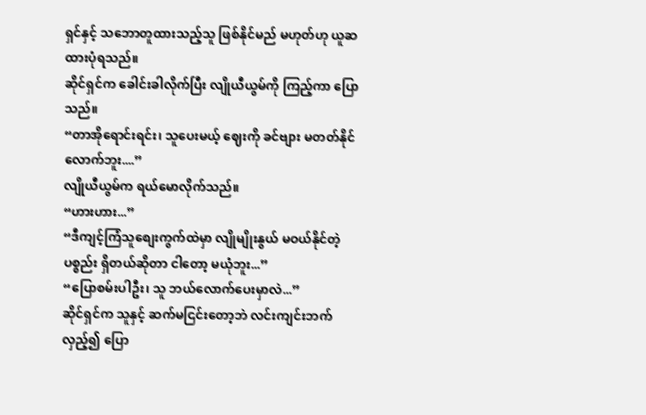ရှင်နှင့် သဘောတူထားသည့်သူ ဖြစ်နိုင်မည် မဟုတ်ဟု ယူဆထားပုံရသည်။
ဆိုင်ရှင်က ခေါင်းခါလိုက်ပြီး လျိုယီယွမ်ကို ကြည့်ကာ ပြောသည်။
“တာအိုရောင်းရင်း၊ သူပေးမယ့် ဈေးကို ခင်ဗျား မတတ်နိုင်လောက်ဘူး....”
လျိုယီယွမ်က ရယ်မောလိုက်သည်။
“ဟားဟား...”
“ဒီကျင့်ကြံသူစျေးကွက်ထဲမှာ လျိုမျိုးနွယ် မဝယ်နိုင်တဲ့ ပစ္စည်း ရှိတယ်ဆိုတာ ငါတော့ မယုံဘူး...”
“ပြောစမ်းပါဦး၊ သူ ဘယ်လောက်ပေးမှာလဲ...”
ဆိုင်ရှင်က သူနှင့် ဆက်မငြင်းတော့ဘဲ လင်းကျင်းဘက် လှည့်၍ ပြော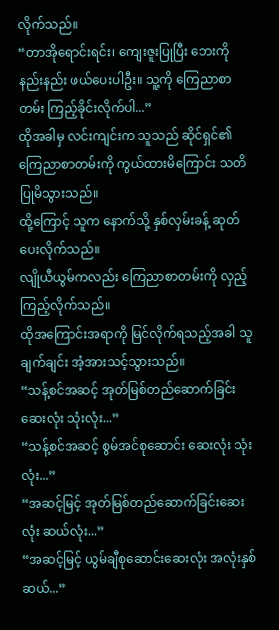လိုက်သည်။
“တာအိုရောင်းရင်း၊ ကျေးဇူးပြုပြီး ဘေးကို နည်းနည်း ဖယ်ပေးပါဦး။ သူ့ကို ကြေညာစာတမ်း ကြည့်ခိုင်းလိုက်ပါ...”
ထိုအခါမှ လင်းကျင်းက သူသည် ဆိုင်ရှင်၏ ကြေညာစာတမ်းကို ကွယ်ထားမိကြောင်း သတိပြုမိသွားသည်။
ထို့ကြောင့် သူက နောက်သို့ နှစ်လှမ်းခန့် ဆုတ်ပေးလိုက်သည်။
လျိုယီယွမ်ကလည်း ကြေညာစာတမ်းကို လှည့်ကြည့်လိုက်သည်။
ထိုအကြောင်းအရာကို မြင်လိုက်ရသည့်အခါ သူ ချက်ချင်း အံ့အားသင့်သွားသည်။
“သန့်စင်အဆင့် အုတ်မြစ်တည်ဆောက်ခြင်းဆေးလုံး သုံးလုံး...”
“သန့်စင်အဆင့် စွမ်အင်စုဆောင်း ဆေးလုံး သုံးလုံး...”
“အဆင့်မြင့် အုတ်မြစ်တည်ဆောက်ခြင်းဆေးလုံး ဆယ်လုံး...”
“အဆင့်မြင့် ယွမ်ချီစုဆောင်းဆေးလုံး အလုံးနှစ်ဆယ်...”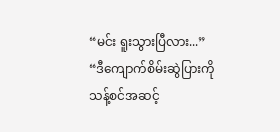“မင်း ရူးသွားပြီလား...”
“ဒီကျောက်စိမ်းဆွဲပြားကို သန့်စင်အဆင့်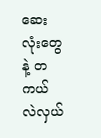ဆေးလုံးတွေနဲ့ တကယ် လဲလှယ်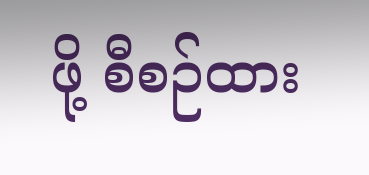ဖို့ စီစဉ်ထား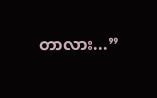တာလား...”